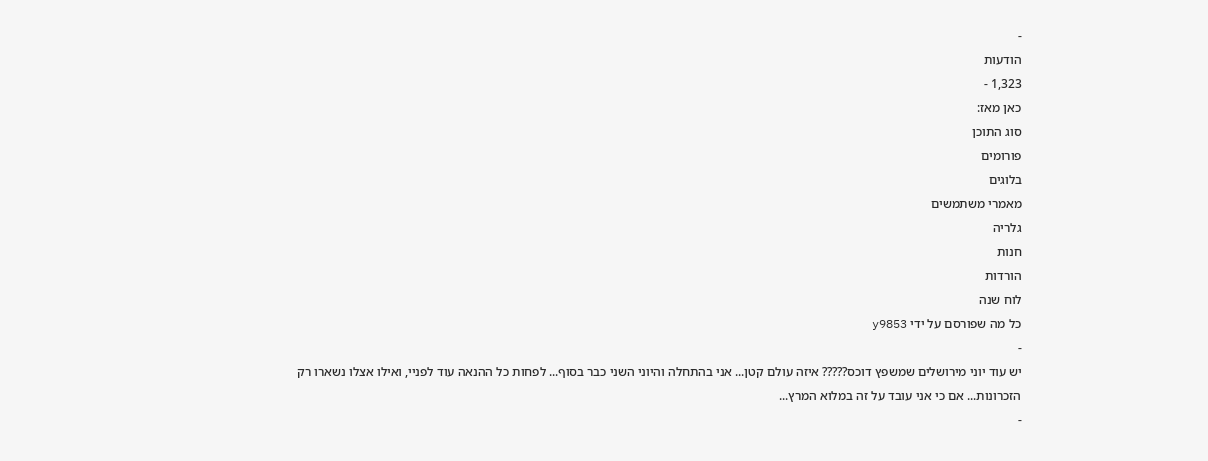-
הודעות
1,323 -
כאן מאז:
סוג התוכן
פורומים
בלוגים
מאמרי משתמשים
גלריה
חנות
הורדות
לוח שנה
כל מה שפורסם על ידי y9853
-
יש עוד יוני מירושלים שמשפץ דוכס????? איזה עולם קטן... אני בהתחלה והיוני השני כבר בסוף... לפחות כל ההנאה עוד לפניי, ואילו אצלו נשארו רק הזכרונות... אם כי אני עובד על זה במלוא המרץ...
-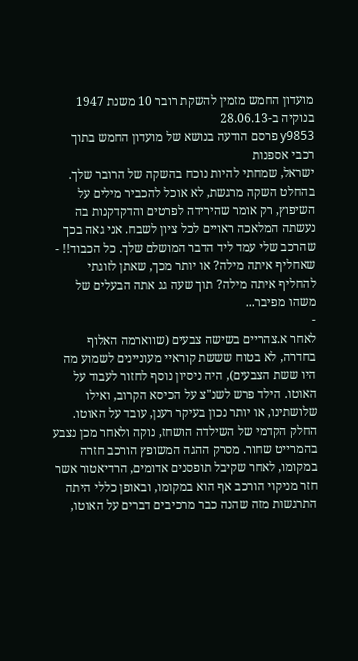מועדון החמש מזמין להשקת רובר 10 משנת 1947 בנוקיה ב-28.06.13
y9853 פרסם הודעה בנושא של מועדון החמש בתוך רכבי אספנות
ישראל, שמחתי להיות נוכח בהשקה של הרובר שלך. בהחלט השקה מרגשת, לא אוכל להכביר מילים על השיפוץ, רק אומר שהירידה לפרטים והדקדקנות בה נעשתה המלאכה ראויים לכל ציון לשבח. אני גאה בכך שהרכב שלי עמד ליד הדבר המושלם שלך. כל הכבוד!! -
שאחליף איתה מילה? או יותר מכך, שאתן לזוגתי להחליף איתה מילה? תוך שעה גג אתה הבעלים של משהו מפיבר...
-
לאחר א.צהריים בשישה צבעים (שווארמה האלוף בחדרה, לא בטוח שששת קוראיי מעוניינים לשמוע מה היו ששת הצבעים), היה ניסיון נוסף לחזור לעבוד על האוטו. הילד פרש לשנ"צ על הכיסא הקרוב, ואילו שלושתינו, או יותר נכון בעיקר רענן, עובד על האוטו. החלק הקדמי של השילדה הושחז, נוקה ולאחר מכן נצבע בהמרייט שחור. מסרק ההגה המשופץ הורכב חזרה במקומו, לאחר שקיבל תופסנים אדומים, הרדיאטור אשר חזר מניקוי הורכב אף הוא במקומו, ובאופן כללי היתה התרגשות מזה שהנה כבר מרכיבים דברים על האוטו,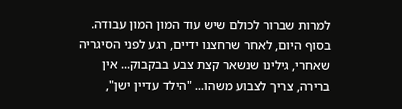למרות שברור לכולם שיש עוד המון המון עבודה. בסוף היום, לאחר שרחצנו ידיים, רגע לפני הסיגריה שאחרי, גילינו שנשאר קצת צבע בבקבוק... אין ברירה, צריך לצבוע משהו... "הילד עדיין ישן",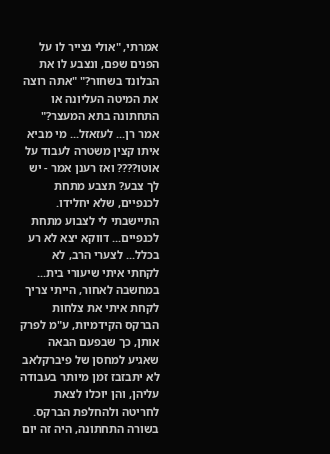אמרתי, "אולי נצייר לו על הפנים שפם, ונצבע לו את הבלונד בשחור?" "אתה רוצה את המיטה העליונה או התחתונה בתא המעצר?" אמר רן... לעזאזל... מי מביא איתו קצין משטרה לעבוד על אוטו???? ואז רענן אמר - יש לך צבע? תצבע מתחת לכנפיים, שלא יחלידו. התיישבתי לי לצבוע מתחת לכנפיים... דווקא יצא לא רע בכלל... לצערי הרב, לא לקחתי איתי שיעורי בית... במחשבה לאחור, הייתי צריך לקחת איתי את צלחות הברקס הקידמיות, ע"מ לפרק אותן, כך שבפעם הבאה שאגיע למחסן של פיברקלאב לא יתבזבז זמן מיותר בעבודה עליהן, והן יוכלו לצאת לחריטה ולהחלפת הברקס. בשורה התחתונה, היה זה יום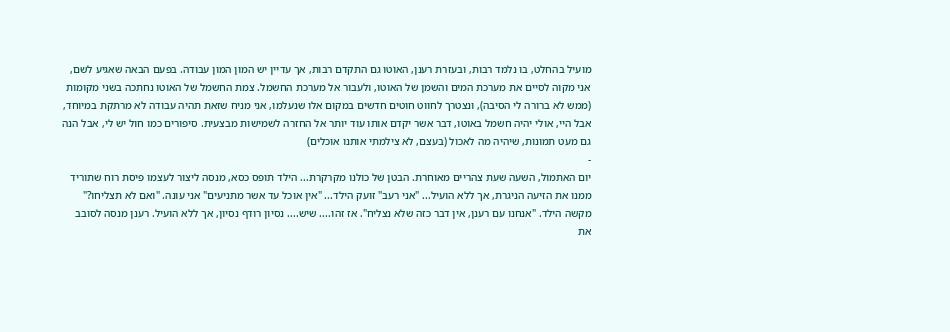מועיל בהחלט, בו נלמד רבות, ובעזרת רענן, האוטו גם התקדם רבות, אך עדיין יש המון המון עבודה. בפעם הבאה שאגיע לשם, אני מקוה לסיים את מערכת המים והשמן של האוטו, ולעבור אל מערכת החשמל. צמת החשמל של האוטו נחתכה בשני מקומות (ממש לא ברורה לי הסיבה), ונצטרך לחווט חוטים חדשים במקום אלו שנעלמו, אני מניח שזאת תהיה עבודה לא מרתקת במיוחד, אבל היי, אולי יהיה חשמל באוטו, דבר אשר יקדם אותו עוד יותר אל החזרה לשמישות מבצעית. סיפורים כמו חול יש לי, אבל הנה גם מעט תמונות, שיהיה מה לאכול (בעצם, לא צילמתי אותנו אוכלים)
-
יום האתמול, השעה שעת צהריים מאוחרת. הבטן של כולנו מקרקרת... הילד תופס כסא, מנסה ליצור לעצמו פיסת רוח שתוריד ממנו את הזיעה הניגרת, אך ללא הועיל... "אני רעב" זועק הילד... "אין אוכל עד אשר מתניעים" אני עונה. "ואם לא תצליחו?" מקשה הילד. "אנחנו עם רענן, אין דבר כזה שלא נצליח". אז זהו.... שיש.... נסיון רודף נסיון, אך ללא הועיל. רענן מנסה לסובב את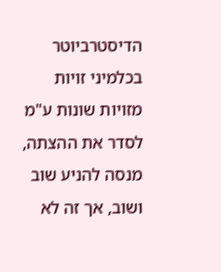הדיסטרביוטר בכלמיני זויות מזויות שונות ע"מ לסדר את ההצתה, מנסה להניע שוב ושוב, אך זה לא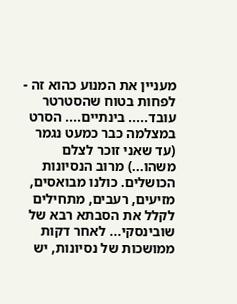מעניין את המנוע כהוא זה - לפחות בטוח שהסטרטר עובד..... בינתיים.... הסרט במצלמה כבר כמעט נגמר (עד שאני זוכר לצלם משהו...) מרוב הנסיונות הכושלים. כולנו מבואסים, מזיעים, רעבים, מתחילים לקלל את הסבתא רבא של שובינסקי... לאחר דקות ממושכות של נסיונות, יש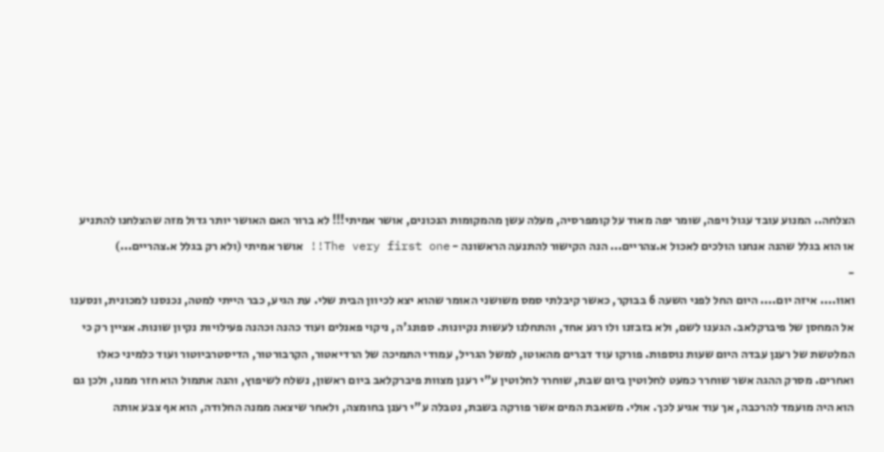הצלחה.. המנוע עובד עגול ויפה, שומר יפה מאוד על קומפרסיה, מעלה עשן מהמקומות הנכונים, אושר אמיתי!!! לא ברור האם האושר יותר גדול מזה שהצלחנו להתניע או הוא בגלל שהנה אנחנו הולכים לאכול א.צהריים... הנה הקישור להתנעה הראשונה - The very first one!! אושר אמיתי (ולא רק בגלל א.צהריים...)
-
ואוו.... איזה יום.... היום החל לפני השעה 6 בבוקר, כאשר קיבלתי סמס משושני האומר שהוא יצא לכיוון הבית שלי. עת הגיע, כבר הייתי למטה, נכנסנו למכונית, ונסענו אל המחסן של פיברקלאב. הגענו לשם, ולא בזבזנו ולו רגע אחד, והתחלנו לעשות נקיונות. ספונג'ה, ניקוי פאנלים ועוד כהנה וכהנה פעילויות נקיון שונות. אציין רק כי המלטשת של רענן עבדה היום שעות נוספות. פורקו עוד דברים מהאוטו, למשל הגריל, עמודי התמיכה של הרדיאטור, הקרבורטור, הדיסטרביוטור ועוד כלמיני כאלו ואחרים. מסרק ההגה אשר שוחרר כמעט לחלוטין ביום שבת, שוחרר לחלוטין ע"י רענן מצוות פיברקלאב ביום ראשון, נשלח לשיפוץ, והנה אתמול הוא חזר ממנו, ולכן גם הוא היה מועמד להרכבה, אך עוד אגיע לכך. אולי. משאבת המים אשר פורקה בשבת, נטבלה ע"י רענן בחומצה, ולאחר שיצאה ממנה החלודה, הוא אף צבע אותה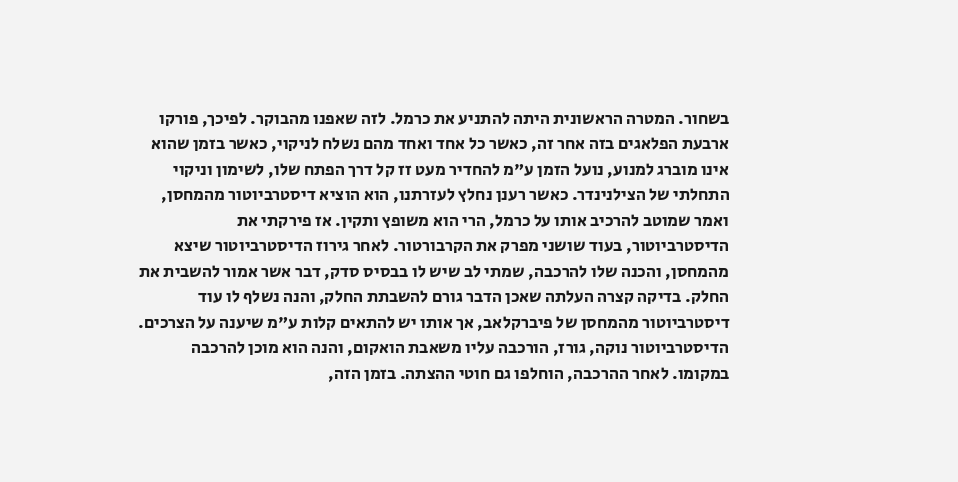בשחור. המטרה הראשונית היתה להתניע את כרמל. לזה שאפנו מהבוקר. לפיכך, פורקו ארבעת הפלאגים בזה אחר זה, כאשר כל אחד ואחד מהם נשלח לניקוי, כאשר בזמן שהוא אינו מוברג למנוע, נועל הזמן ע"מ להחדיר מעט זז קל דרך הפתח שלו, לשימון וניקוי התחלתי של הצילנינדר. כאשר רענן נחלץ לעזרתנו, הוא הוציא דיסטרביוטור מהמחסן, ואמר שמוטב להרכיב אותו על כרמל, הרי הוא משופץ ותקין. אז פירקתי את הדיסטרביוטור, בעוד שושני מפרק את הקרבורטור. לאחר גירוז הדיסטרביוטור שיצא מהמחסן, והכנה שלו להרכבה, שמתי לב שיש לו בבסיס סדק, דבר אשר אמור להשבית את החלק. בדיקה קצרה העלתה שאכן הדבר גורם להשבתת החלק, והנה נשלף לו עוד דיסטרביוטור מהמחסן של פיברקלאב, אך אותו יש להתאים קלות ע"מ שיענה על הצרכים. הדיסטרביוטור נוקה, גורז, הורכבה עליו משאבת הואקום, והנה הוא מוכן להרכבה במקומו. לאחר ההרכבה, הוחלפו גם חוטי ההצתה. בזמן הזה,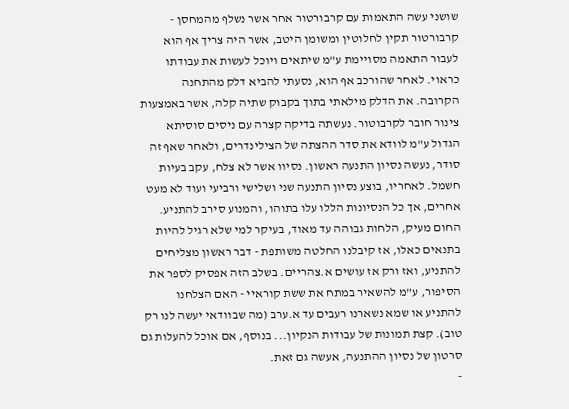שושני עשה התאמות עם קרבורטור אחר אשר נשלף מהמחסן - קרבורטור תקין לחלוטין ומשומן היטב, אשר היה צריך אף הוא לעבור התאמה מסויימת ע"מ שיתאים ויוכל לעשות את עבודתו כראוי. לאחר שהורכב אף הוא, נסעתי להביא דלק מהתחנה הקרובה. את הדלק מילאתי בתוך בקבוק שתיה קלה, אשר באמצעות צינור חובר לקרבוטור. נעשתה בדיקה קצרה עם ניסים סוסיתא הגדול ע"מ לוודא את סדר ההצתה של הצילינדרים, ולאחר שאף זה סודר, נעשה נסיון התנעה ראשון. נסיוו אשר לא צלח, עקב בעיות חשמל. לאחריו, בוצע נסיון התנעה שני ושלישי ורביעי ועוד לא מעט אחרים, אך כל הנסיונות הללו עלו בתוהו, והמנוע סירב להתניע. החום מעיק, הלחות גבוהה עד מאוד, בעיקר למי שלא רגיל להיות בתנאים כאלו, אז קיבלנו החלטה משותפת - דבר ראשון מצליחים להתניע, ואז ורק אז עושים א.צהריים. בשלב הזה אפסיק לספר את הסיפור, ע"מ להשאיר במתח את ששת קוראיי - האם הצלחנו להתניע או שמא נשארנו רעבים עד א.ערב (מה שבוודאי יעשה לנו רק טוב). קצת תמונות של עבודות הנקיון... בנוסף, אם אוכל להעלות גם סרטון של נסיון ההתנעה, אעשה גם זאת.
-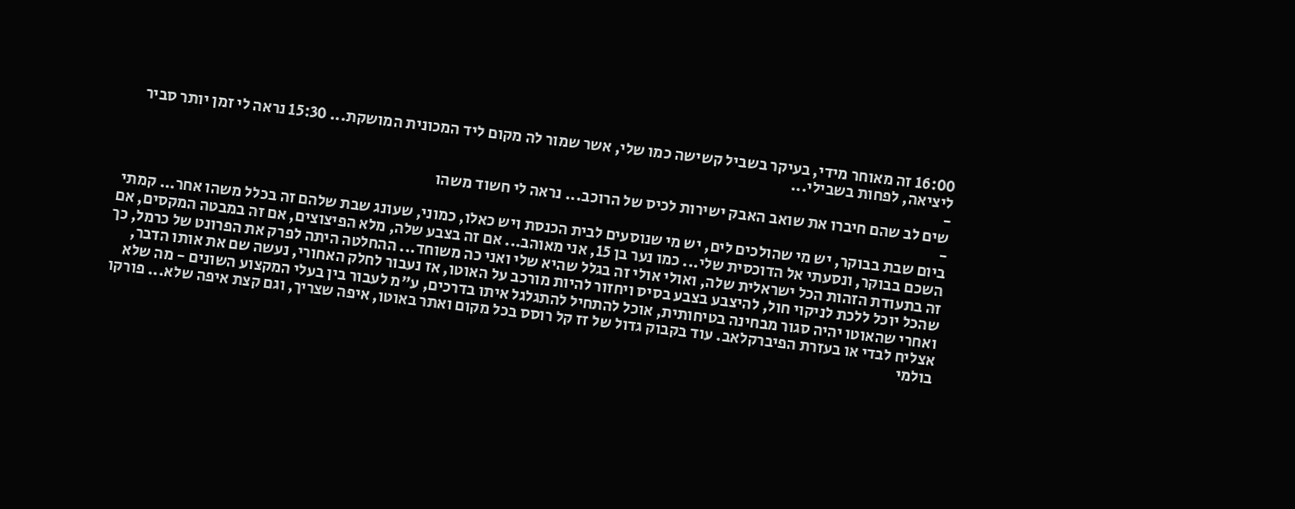16:00 זה מאוחר מידי, בעיקר בשביל קשישה כמו שלי, אשר שמור לה מקום ליד המכונית המושקת... 15:30 נראה לי זמן יותר סביר ליציאה, לפחות בשבילי...
-
שים לב שהם חיברו את שואב האבק ישירות לכיס של הרוכב... נראה לי חשוד משהו
-
ביום שבת בבוקר, יש מי שהולכים לים, יש מי שנוסעים לבית הכנסת ויש כאלו, כמוני, שעונג שבת שלהם זה בכלל משהו אחר... קמתי השכם בבוקר, ונסעתי אל הדוכסית שלי... כמו נער בן 15, אני מאוהב... אם זה בצבע שלה, מלא הפיצוצים, אם זה במבטה המקסים, אם זה בתעודת הזהות הכל ישראלית שלה, ואולי אולי זה בגלל שהיא שלי ואני כה משוחד... ההחלטה היתה לפרק את הפרונט של כרמל, כך שהכל יוכל ללכת לניקוי חול, להיצבע בצבע בסיס ויחזור להיות מורכב על האוטו, אז נעבור לחלק האחורי, נעשה שם את אותו הדבר, ואחרי שהאוטו יהיה סגור מבחינה בטיחותית, אוכל להתחיל להתגלגל איתו בדרכים, ע"מ לעבור בין בעלי המקצוע השונים - מה שלא אצליח לבדי או בעזרת הפיברקלאב. עוד בקבוק גדול של זז קל רוסס בכל מקום ואתר באוטו, איפה שצריך, וגם קצת איפה שלא... פורקו בולמי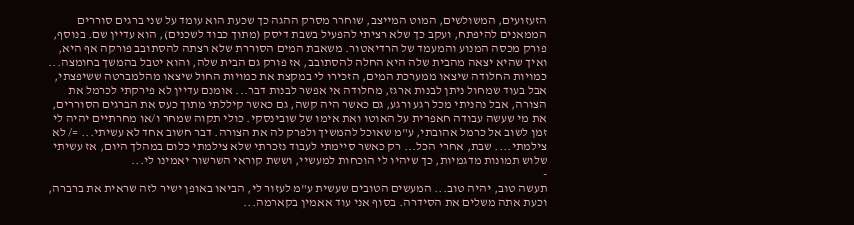הזעזועים, המשולשים, המוט המייצב, שוחרר מסרק ההגה כך שכעת הוא עומד על שני ברגים סוררים הממאנים להיפתח, ועקב כך שלא רציתי להפעיל בשבת דיסק (מתוך כבוד לשכנים), הוא עדיין שם. בנוסף, פורק מכסה המנוע והמעמד של הרדיאטור. משאבת המים הסוררת שלא רצתה להסתובב פורקה אף היא, ואיך שהיא יצאה מהבית שלה היא החלה להסתובב, אז פורק גם הבית שלה, והוא יטבל בהמשך בחומצה... כמויות החלודה שיצאו ממערכת המים, הזכירו לי במקצת את כמויות החול שיצאו מהלמברטה ששיפצתי, אבל בעוד שמחול ניתן לבנות ארגז, מחלודה אי אפשר לבנות דבר... אומנם עדיין לא פירקתי לכרמל את הצורה, אבל נהניתי מכל רגע ורגע, גם כאשר היה קשה, גם כאשר קיללתי מתוך כעס את הברגים הסוררים, את מי שעשה עבודה חאפרית על האוטו ואת אימו של שובינסקי. כולי תקוה שמחר ו/או מחרתיים יהיה לי זמן לשוב אל כרמל אהובתי, ע"מ שאוכל להמשיך ולפרק לה את הצורה. דבר חשוב אחד לא עשיתי... =/ לא צילמתי.... שבת, אחרי הכל... רק כאשר סיימתי לעבוד נזכרתי שלא צילמתי כלום במהלך היום, אז עשיתי שלוש תמונות מדגמיות, כך שיהיו לי הוכחות למעשיי, וששת קוראי השרשור יאמינו לי...
-
תעשה טוב, יהיה טוב... המעשים הטובים שעשית ע"מ לעזור לי, הביאו באופן ישיר לזה שראית את ברברה, וכעת אתה משלים את הסידרה. בסוף אני עוד אאמין בקארמה...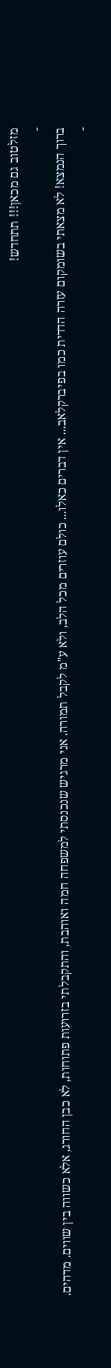מזלטוב גם מכאן!!! תתחדש!
-
ברוך הנמצא! לא מצאתי בשומקום עזרה הדדית כמו בפיברקלאב... אין דברים כאלו... כולם עוזרים מכל הלב, ולא ע"מ לקבל תמורה. אני מרגיש שנכנסתי למשפחה חמה ואוהבת, והתקבלתי בזרועות פתוחות, לא כבן החורג, אלא כשווה בין שווים. מדהים.
-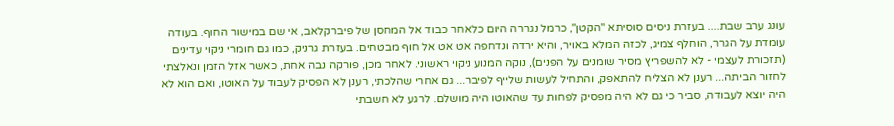עונג ערב שבת.... בעזרת ניסים סוסיתא "הקטן", כרמל נגררה היום כלאחר כבוד אל המחסן של פיברקלאב, אי שם במישור החוף. בעודה עומדת על הגרר, הוחלף צמיג, לכזה המלא באויר, והיא ירדה ונדחפה אט אט אל חוף מבטחים. בעזרת גרניק, כמו גם חומרי ניקוי עדינים (תזכורת לעצמי - לא להשפריץ מסיר שומנים על הפנים), נוקה המנוע ניקוי ראשוני. לאחר מכן, פורקה נבה אחת, כאשר אזל הזמן ונאלצתי לחזור הביתה... רענן לא הצליח להתאפק, והתחיל לעשות שלייף לפיבר... גם אחרי שהלכתי, רענן לא הפסיק לעבוד על האוטו, ואם הוא לא היה יוצא לעבודה, סביר כי גם לא היה מפסיק לפחות עד שהאוטו היה מושלם. לרגע לא חשבתי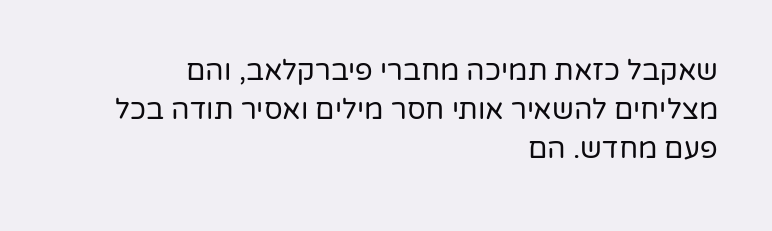שאקבל כזאת תמיכה מחברי פיברקלאב, והם מצליחים להשאיר אותי חסר מילים ואסיר תודה בכל פעם מחדש. הם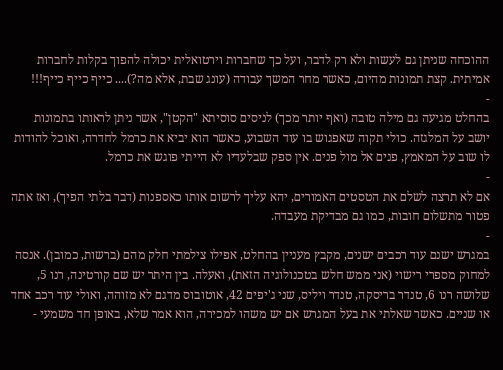ההוכחה שניתן גם לעשות ולא רק לדבר, ועל כך שחברות וירטואלית יכולה להפוך בקלות לחברות אמיתית. קצת תמונות מהיום, כאשר מחר המשך עבודה (עונג שבת, אלא מה?).... כייף כייף כייף!!!
-
בהחלט מגיעה גם מילה טובה (ואף יותר מכך) לניסים סוסיתא "הקטן", אשר ניתן לראותו בתמונות יושב על המלגזה. כולי תקוה שאפגוש בו עוד השבוע, כאשר הוא יביא את כרמל לחדרה, ואוכל להודות לו שוב על המאמץ, פנים אל מול פנים. אין ספק שבלעדיו לא הייתי פוגש את כרמל.
-
אם לא תרצה לשלם את הטסטים האמורים, יהא עליך לרשום אותו כאספנות (דבר בלתי הפיך), ואז אתה פטור מתשלום חובות, כמו גם מבדיקת מעבדה.
-
במגרש ישנם עוד רכבים ישנים, מקבץ מעניין בהחלט, אפילו צילמתי חלק מהם (ברשות, כמובן). אנסה למחוק מספרי רישוי (אני ממש חלש בטכנולוגיה הזאת), ואעלה. בין היתר יש שם קורטינה, רנו 5, שלושה רנו 6, טנדר בריסקה, טנדר ויליס, שני ג'יפים 42, אוטובוס מדגם לא מזוהה, ואולי עוד רכב אחד או שניים. כאשר שאלתי את בעל המגרש אם יש משהו למכירה, הוא אמר שלא, באופן חד משמעי -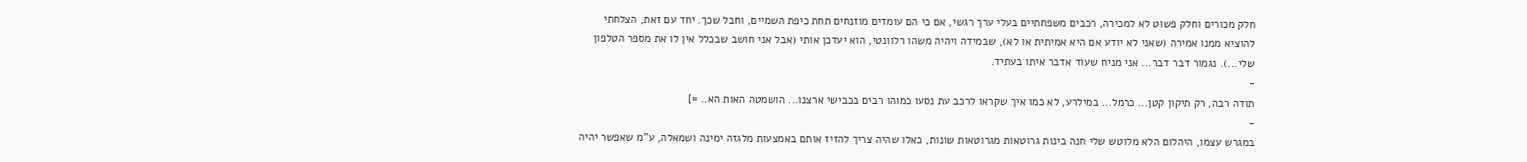חלק מכורים וחלק פשוט לא למכירה, רכבים משפחתיים בעלי ערך רגשי, אם כי הם עומדים מוזנחים תחת כיפת השמיים, וחבל שכך. יחד עם זאת, הצלחתי להוציא ממנו אמירה (שאני לא יודע אם היא אמיתית או לא), שבמידה ויהיה משהו רלוונטי, הוא יעדכן אותי (אבל אני חושב שבכלל אין לו את מספר הטלפון שלי...). נגמור דבר דבר... אני מניח שעוד אדבר איתו בעתיד.
-
תודה רבה, רק תיקון קטן... כרמל... במילרע, לא כמו איך שקראו לרכב עת נסעו כמוהו רבים בכבישי ארצנו... הושמטה האות הא.. =]
-
במגרש עצמו, היהלום הלא מלוטש שלי חנה בינות גרוטאות מגרוטאות שונות, כאלו שהיה צריך להזיז אותם באמצעות מלגזה ימינה ושמאלה, ע"מ שאפשר יהיה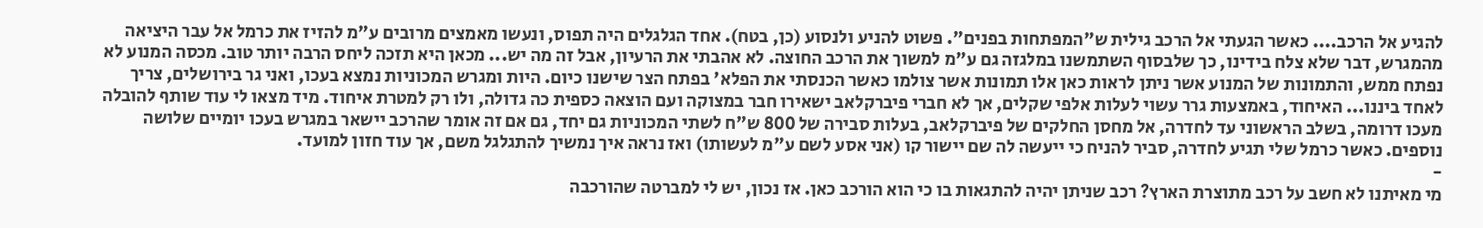להגיע אל הרכב.... כאשר הגעתי אל הרכב גילית ש"המפתחות בפנים". פשוט להניע ולנסוע (כן, בטח). אחד הגלגלים היה תפוס, ונעשו מאמצים מרובים ע"מ להזיז את כרמל אל עבר היציאה מהמגרש, דבר שלא צלח בידינו, כך שלבסוף השתמשנו במלגזה גם ע"מ למשוך את הרכב החוצה. לא אהבתי את הרעיון, אבל זה מה יש... מכאן היא תזכה ליחס הרבה יותר טוב. מכסה המנוע לא נפתח ממש, והתמונות של המנוע אשר ניתן לראות כאן אלו תמונות אשר צולמו כאשר הכנסתי את הפלא' בפתח הצר שישנו כיום. היות ומגרש המכוניות נמצא בעכו, ואני גר בירושלים, צריך לאחד ביננו... האיחוד, באמצעות גרר עשוי לעלות אלפי שקלים, אך לא חברי פיברקלאב ישאירו חבר במצוקה ועם הוצאה כספית כה גדולה, ולו רק למטרת איחוד. מיד מצאו לי עוד שותף להובלה מעכו דרומה, בשלב הראשוני עד לחדרה, אל מחסן החלקים של פיברקלאב, בעלות סבירה של 800 ש"ח לשתי המכוניות גם יחד, גם אם זה אומר שהרכב יישאר במגרש בעכו יומיים שלושה נוספים. כאשר כרמל שלי תגיע לחדרה, סביר להניח כי ייעשה לה שם יישור קו (אני אסע לשם ע"מ לעשותו) ואז נראה איך נמשיך להתגלגל משם, אך עוד חזון למועד.
-
מי מאיתנו לא חשב על רכב מתוצרת הארץ? רכב שניתן יהיה להתגאות בו כי הוא הורכב כאן. אז נכון, יש לי למברטה שהורכבה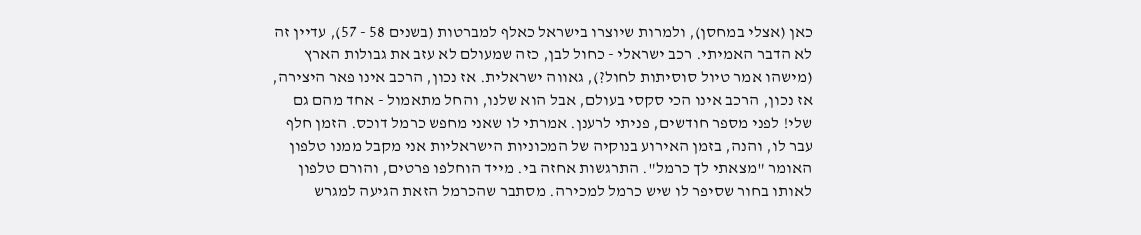כאן (אצלי במחסן), ולמרות שיוצרו בישראל כאלף למברטות (בשנים 58 - 57), עדיין זה לא הדבר האמיתי. רכב ישראלי - כחול לבן, כזה שמעולם לא עזב את גבולות הארץ (מישהו אמר טיול סוסיתות לחול?), גאווה ישראלית. אז נכון, הרכב אינו פאר היצירה, אז נכון, הרכב אינו הכי סקסי בעולם, אבל הוא שלנו, והחל מתאמול - אחד מהם גם שלי! לפני מספר חודשים, פניתי לרענן. אמרתי לו שאני מחפש כרמל דוכס. הזמן חלף עבר לו, והנה, בזמן האירוע בנוקיה של המכוניות הישראליות אני מקבל ממנו טלפון האומר "מצאתי לך כרמל". התרגשות אחזה בי. מייד הוחלפו פרטים, והורם טלפון לאותו בחור שסיפר לו שיש כרמל למכירה. מסתבר שהכרמל הזאת הגיעה למגרש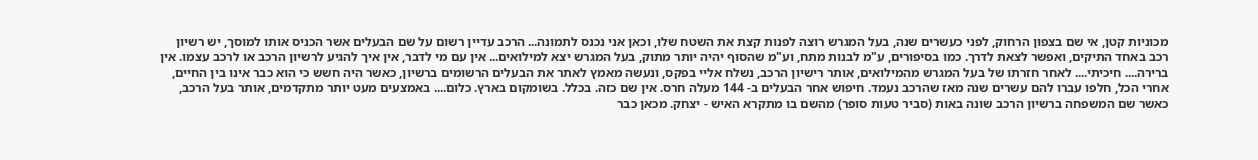מכוניות קטן, אי שם בצפון הרחוק, לפני כעשרים שנה, בעל המגרש רוצה לפנות קצת את השטח שלו, וכאן אני נכנס לתמונה... הרכב עדיין רשום על שם הבעלים אשר הכניס אותו למוסך, יש רשיון רכב באחד התיקים, ואפשר לצאת לדרך. כמו בסיפורים, ע"מ לבנות מתח, וע"מ שהסוף יהיה יותר מתוק, בעל המגרש יצא למילואים... אין עם מי לדבר, אין איך להגיע לרשיון הרכב או לרכב עצמו. אין ברירה.... חיכיתי.... לאחר חזרתו של בעל המגרש מהמילואים, אותר רישיון הרכב, נשלח אליי בפקס, ונעשה מאמץ לאתר את הבעלים הרשומים ברשיון, כאשר היה חשש כי הוא כבר אינו בין החיים, אחרי הכל, חלפו עברו להם עשרים שנה מאז שהרכב נעמד. חיפוש אחר הבעלים ב- 144 מעלה חרס. אין שם כזה. בכלל. בשומקום בארץ. כלום.... באמצעים מעט יותר מתקדמים, אותר בעל הרכב, כאשר שם המשפחה ברשיון הרכב שונה באות (סביר טעות סופר) מהשם בו מתקרא האיש - יצחק. מכאן כבר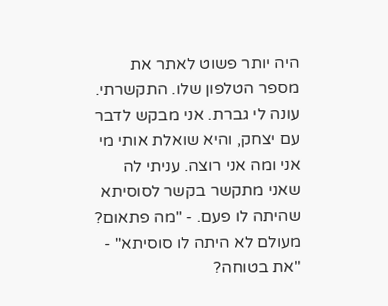היה יותר פשוט לאתר את מספר הטלפון שלו. התקשרתי. עונה לי גברת. אני מבקש לדבר עם יצחק, והיא שואלת אותי מי אני ומה אני רוצה. עניתי לה שאני מתקשר בקשר לסוסיתא שהיתה לו פעם. - "מה פתאום? מעולם לא היתה לו סוסיתא" - "את בטוחה?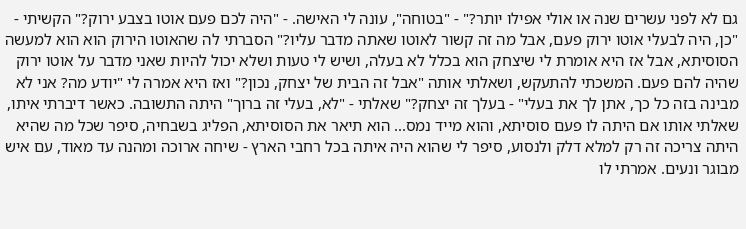גם לא לפני עשרים שנה או אולי אפילו יותר?" - "בטוחה", עונה לי האישה. - "היה לכם פעם אוטו בצבע ירוק?" הקשיתי - "כן, היה לבעלי אוטו ירוק פעם, אבל מה זה קשור לאוטו שאתה מדבר עליו?" הסברתי לה שהאוטו הירוק הוא הוא למעשה הסוסיתא, אבל אז היא אומרת לי שיצחק הוא בכלל לא בעלה, ושיש לי טעות ושלא יכול להיות שאני מדבר על אוטו ירוק שהיה להם פעם. המשכתי להתעקש, ושאלתי אותה "אבל זה הבית של יצחק, נכון?" ואז היא אמרה לי "יודע מה? אני לא מבינה בזה כל כך, אתן לך את בעלי" - בעלך זה יצחק?" שאלתי - "לא, בעלי זה ברוך" היתה התשובה. כאשר דיברתי איתו, שאלתי אותו אם היתה לו פעם סוסיתא, והוא מייד נמס... הוא תיאר את הסוסיתא, הפליג בשבחיה, סיפר שכל מה שהיא היתה צריכה זה רק למלא דלק ולנסוע, סיפר לי שהוא היה איתה בכל רחבי הארץ - שיחה ארוכה ומהנה עד מאוד, עם איש מבוגר ונעים. אמרתי לו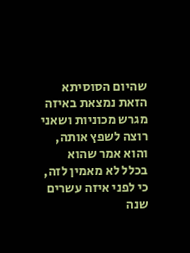שהיום הסוסיתא הזאת נמצאת באיזה מגרש מכוניות ושאני רוצה לשפץ אותה, והוא אמר שהוא בכלל לא מאמין לזה, כי לפני איזה עשרים שנה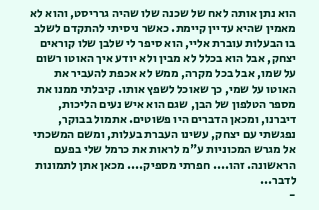הוא נתן אותה לאח של שכנה שלו שהיה גרריסט, והוא לא מאמין שהיא עדיין קיימת. כאשר ניסיתי להתקדם לשלב בו הבעלות עוברת אליי, הוא סיפר לי שלבן שלו קוראים יצחק, אבל הוא בכלל לא מבין ולא יודע איך האוטו רשום על שמו, אבל בכל מקרה, ממש לא אכפת להעביר את האוטו על שמי, כך שאוכל לשפץ אותו. קיבלתי ממנו את מספר הטלפון של הבן, שגם הוא איש נעים הליכות, דיברנו, ומכאן הדברים היו פשוטים. אתמול בבוקר, נפגשתי עם יצחק, עשינו העברת בעלות, ומשם המשכתי אל מגרש המכוניות ע"מ לראות את כרמל שלי בפעם הראשונה. זהו.... חפרתי מספיק.... מכאן אתן לתמונות לדבר...
-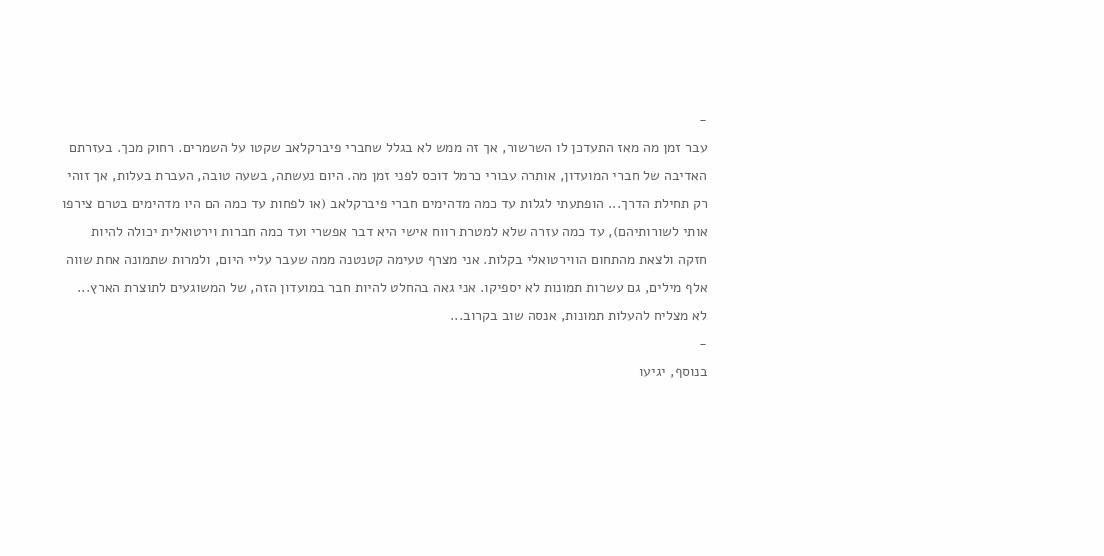-
עבר זמן מה מאז התעדכן לו השרשור, אך זה ממש לא בגלל שחברי פיברקלאב שקטו על השמרים. רחוק מכך. בעזרתם האדיבה של חברי המועדון, אותרה עבורי כרמל דוכס לפני זמן מה. היום נעשתה, בשעה טובה, העברת בעלות, אך זוהי רק תחילת הדרך... הופתעתי לגלות עד כמה מדהימים חברי פיברקלאב (או לפחות עד כמה הם היו מדהימים בטרם צירפו אותי לשורותיהם), עד כמה עזרה שלא למטרת רווח אישי היא דבר אפשרי ועד כמה חברות וירטואלית יכולה להיות חזקה ולצאת מהתחום הווירטואלי בקלות. אני מצרף טעימה קטנטנה ממה שעבר עליי היום, ולמרות שתמונה אחת שווה אלף מילים, גם עשרות תמונות לא יספיקו. אני גאה בהחלט להיות חבר במועדון הזה, של המשוגעים לתוצרת הארץ... לא מצליח להעלות תמונות, אנסה שוב בקרוב...
-
בנוסף, יגיעו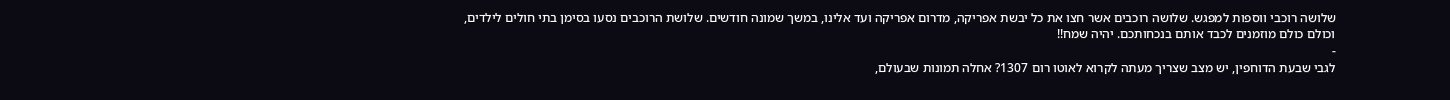שלושה רוכבי ווספות למפגש. שלושה רוכבים אשר חצו את כל יבשת אפריקה, מדרום אפריקה ועד אלינו, במשך שמונה חודשים. שלושת הרוכבים נסעו בסימן בתי חולים לילדים, וכולם כולם מוזמנים לכבד אותם בנכחותכם. יהיה שמח!!
-
לגבי שבעת הדוחפין, יש מצב שצריך מעתה לקרוא לאוטו רום 1307? אחלה תמונות שבעולם,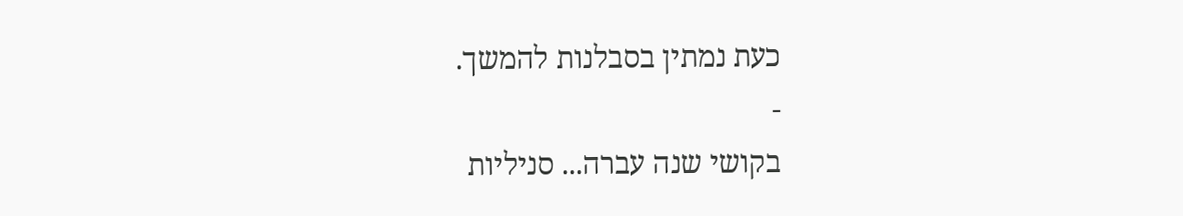כעת נמתין בסבלנות להמשך.
-
בקושי שנה עברה... סניליות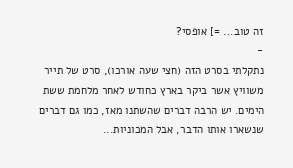זה טוב... =] אופסי?
-
נתקלתי בסרט הזה (חצי שעה אורכו), סרט של תייר משוויץ אשר ביקר בארץ כחודש לאחר מלחמת ששת הימים. יש הרבה דברים שהשתנו מאז, כמו גם דברים שנשארו אותו הדבר, אבל המכוניות...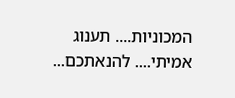המכוניות.... תענוג אמיתי.... להנאתכם...